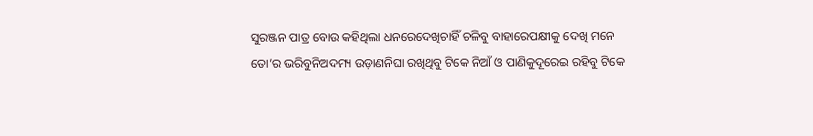ସୁରଞ୍ଜନ ପାତ୍ର ବୋଉ କହିଥିଲା ଧନରେଦେଖିଚାହିଁ ଚଳିବୁ ବାହାରେପକ୍ଷୀକୁ ଦେଖି ମନେ ତୋ’ର ଭରିବୁନିଅଦମ୍ୟ ଉଡ଼ାଣନିଘା ରଖିଥିବୁ ଟିକେ ନିଆଁ ଓ ପାଣିକୁଦୂରେଇ ରହିବୁ ଟିକେ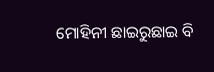ମୋହିନୀ ଛାଇରୁଛାଇ ବି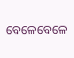ବେଳେବେଳେ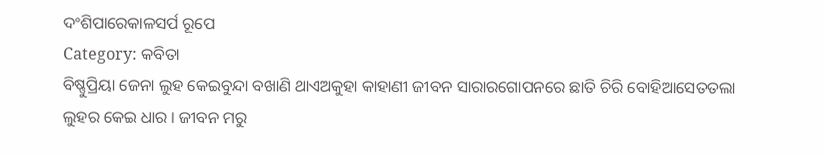ଦଂଶିପାରେକାଳସର୍ପ ରୂପେ
Category: କବିତା
ବିଷ୍ଣୁପ୍ରିୟା ଜେନା ଲୁହ କେଇବୁନ୍ଦା ବଖାଣି ଥାଏଅକୁହା କାହାଣୀ ଜୀବନ ସାରାରଗୋପନରେ ଛାତି ଚିରି ବୋହିଆସେତତଲା ଲୁହର କେଇ ଧାର । ଜୀବନ ମରୁ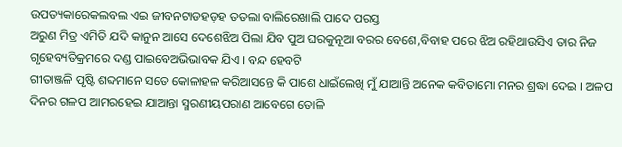ଉପତ୍ୟକାରେକଲବଲ ଏଇ ଜୀବନଟାଡହଡ଼ହ ତତଲା ବାଲିରେଖାଲି ପାଦେ ପରସ୍ତ
ଅରୁଣ ମିତ୍ର ଏମିତି ଯଦି କାନୁନ ଆସେ ଦେଶେଝିଅ ପିଲା ଯିବ ପୁଅ ଘରକୁନୂଆ ବରର ବେଶେ,ବିବାହ ପରେ ଝିଅ ରହିଥାଉସିଏ ତାର ନିଜ ଗୃହେବ୍ୟତିକ୍ରମରେ ଦଣ୍ଡ ପାଇବେଅଭିଭାବକ ଯିଏ । ବନ୍ଦ ହେବଟି
ଗୀତାଞ୍ଜଳି ପୃଷ୍ଟି ଶବ୍ଦମାନେ ସତେ କୋଳାହଳ କରିଆସନ୍ତେ କି ପାଶେ ଧାଇଁଲେଖି ମୁଁ ଯାଆନ୍ତି ଅନେକ କବିତାମୋ ମନର ଶ୍ରଦ୍ଧା ଦେଇ । ଅଳପ ଦିନର ଗଳପ ଆମରହେଇ ଯାଆନ୍ତା ସ୍ମରଣୀୟପରାଣ ଆବେଗେ ତୋଳି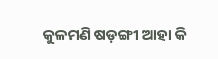କୁଳମଣି ଷଡ଼ଙ୍ଗୀ ଆହା କି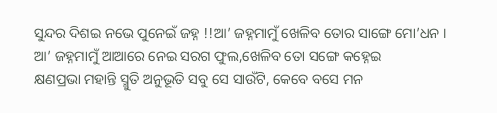ସୁନ୍ଦର ଦିଶଇ ନଭେ ପୁନେଇଁ ଜହ୍ନ !!ଆ’ ଜହ୍ନମାମୁଁ ଖେଳିବ ତୋର ସାଙ୍ଗେ ମୋ’ଧନ । ଆ’ ଜହ୍ନମାମୁଁ ଆଆରେ ନେଇ ସରଗ ଫୁଲ,ଖେଳିବ ତୋ ସଙ୍ଗେ କହ୍ନେଇ
କ୍ଷଣପ୍ରଭା ମହାନ୍ତି ସ୍ମୁତି ଅନୁଭୂତି ସବୁ ସେ ସାଉଁଟି, କେବେ ବସେ ମନ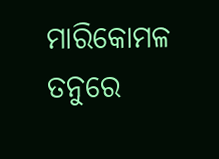ମାରିକୋମଳ ତନୁରେ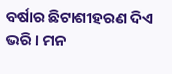ବର୍ଷାର ଛିଟାଶୀହରଣ ଦିଏ ଭରି । ମନ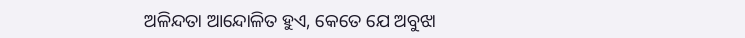ଅଳିନ୍ଦତା ଆନ୍ଦୋଳିତ ହୁଏ, କେତେ ଯେ ଅବୁଝା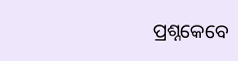ପ୍ରଶ୍ନକେବେ